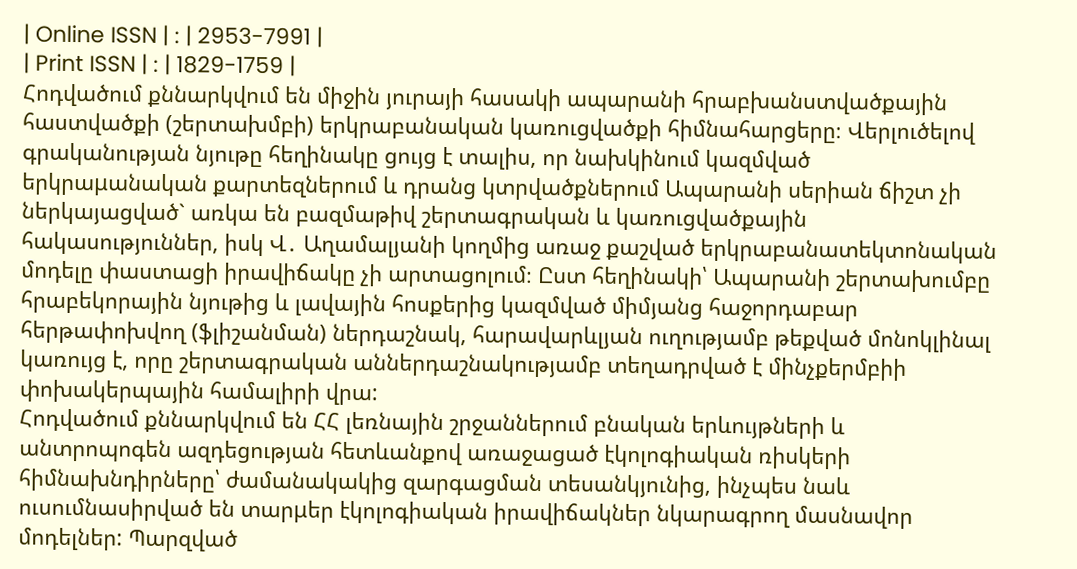| Online ISSN | : | 2953-7991 |
| Print ISSN | : | 1829-1759 |
Հոդվածում քննարկվում են միջին յուրայի հասակի ապարանի հրաբխանստվածքային հաստվածքի (շերտախմբի) երկրաբանական կառուցվածքի հիմնահարցերը։ Վերլուծելով գրականության նյութը հեղինակը ցույց է տալիս, որ նախկինում կազմված երկրաμանական քարտեզներում և դրանց կտրվածքներում Ապարանի սերիան ճիշտ չի ներկայացված` առկա են բազմաթիվ շերտագրական և կառուցվածքային հակասություններ, իսկ Վ․ Աղամալյանի կողմից առաջ քաշված երկրաբանատեկտոնական մոդելը փաստացի իրավիճակը չի արտացոլում։ Ըստ հեղինակի՝ Ապարանի շերտախումբը հրաբեկորային նյութից և լավային հոսքերից կազմված միմյանց հաջորդաբար հերթափոխվող (ֆլիշանման) ներդաշնակ, հարավարևլյան ուղությամբ թեքված մոնոկլինալ կառույց է, որը շերտագրական աններդաշնակությամբ տեղադրված է մինչքերմբիի փոխակերպային համալիրի վրա:
Հոդվածում քննարկվում են ՀՀ լեռնային շրջաններում բնական երևույթների և անտրոպոգեն ազդեցության հետևանքով առաջացած էկոլոգիական ռիսկերի հիմնախնդիրները՝ ժամանակակից զարգացման տեսանկյունից, ինչպես նաև ուսումնասիրված են տարμեր էկոլոգիական իրավիճակներ նկարագրող մասնավոր մոդելներ: Պարզված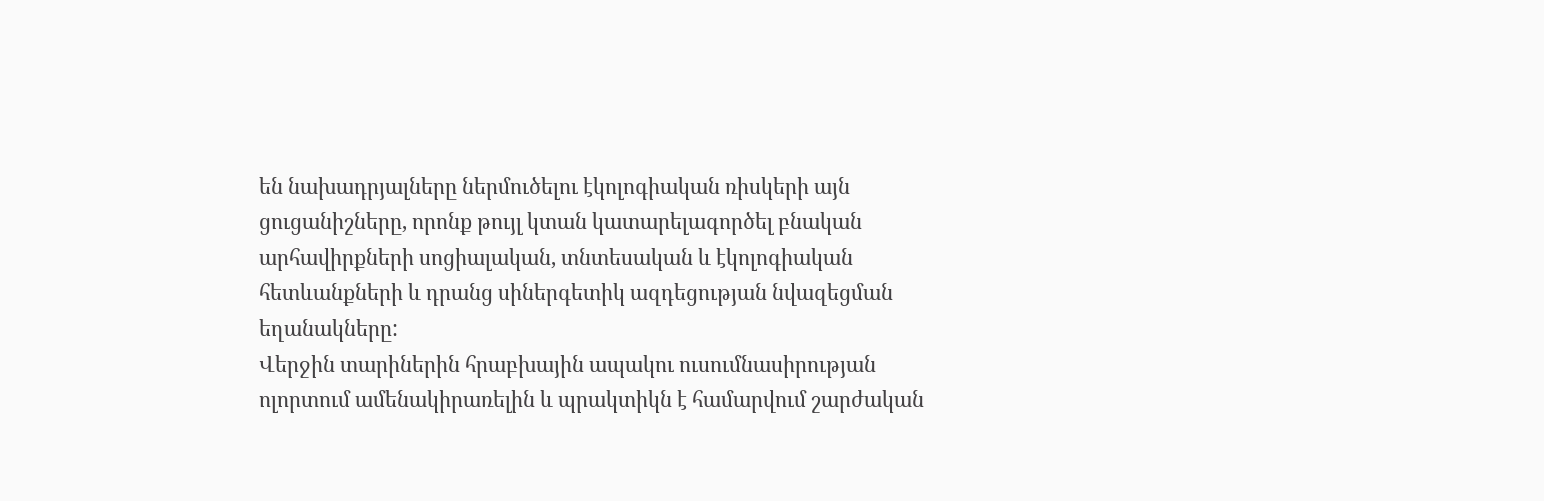են նախադրյալները ներմուծելու էկոլոգիական ռիսկերի այն ցուցանիշները, որոնք թույլ կտան կատարելագործել բնական արհավիրքների սոցիալական, տնտեսական և էկոլոգիական հետևանքների և դրանց սիներգետիկ ազդեցության նվազեցման եղանակները:
Վերջին տարիներին հրաբխային ապակու ուսումնասիրության ոլորտում ամենակիրառելին և պրակտիկն է համարվում շարժական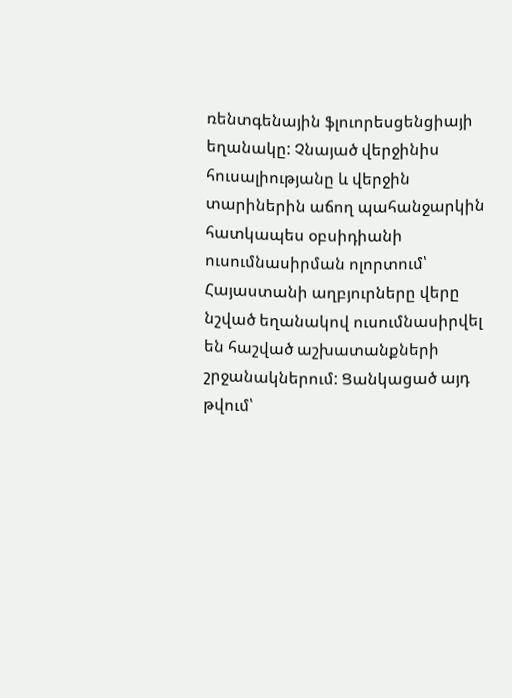ռենտգենային ֆլուորեսցենցիայի եղանակը: Չնայած վերջինիս հուսալիությանը և վերջին տարիներին աճող պահանջարկին հատկապես օբսիդիանի ուսումնասիրման ոլորտում՝ Հայաստանի աղբյուրները վերը նշված եղանակով ուսումնասիրվել են հաշված աշխատանքների շրջանակներում: Ցանկացած այդ թվում՝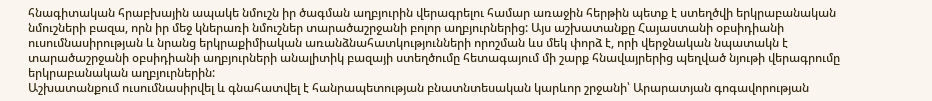հնագիտական հրաբխային ապակե նմուշն իր ծագման աղբյուրին վերագրելու համար առաջին հերթին պետք է ստեղծվի երկրաբանական նմուշների բազա, որն իր մեջ կներառի նմուշներ տարածաշրջանի բոլոր աղբյուրներից: Այս աշխատանքը Հայաստանի օբսիդիանի ուսումնասիրության և նրանց երկրաքիմիական առանձնահատկությունների որոշման ևս մեկ փորձ է, որի վերջնական նպատակն է տարածաշրջանի օբսիդիանի աղբյուրների անալիտիկ բազայի ստեղծումը հետագայում մի շարք հնավայրերից պեղված նյութի վերագրումը երկրաբանական աղբյուրներին:
Աշխատանքում ուսումնասիրվել և գնահատվել է հանրապետության բնատնտեսական կարևոր շրջանի՝ Արարատյան գոգավորության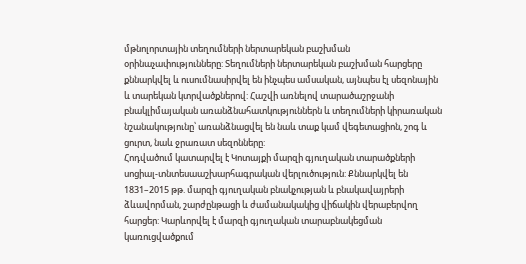մթնոլորտային տեղումների ներտարեկան բաշխման օրինաչափությունները: Տեղումների ներտարեկան բաշխման հարցերը քննարկվել և ուսումնասիրվել են ինչպես ամսական, այնպես էլ սեզոնային և տարեկան կտրվածքներով: Հաշվի առնելով տարածաշրջանի բնակլիմայական առանձնահատկություններն և տեղումների կիրառական նշանակությունը՝ առանձնացվել են նաև տաք կամ վեգետացիոն, շոգ և ցուրտ, նաև ջրառատ սեզոնները:
Հոդվածում կատարվել է Կոտայքի մարզի գյուղական տարածքների սոցիալ-տնտեսաաշխարհագրական վերլուծություն: Քննարկվել են 1831–2015 թթ. մարզի գյուղական բնակչության և բնակավայրերի ձևավորման, շարժընթացի և ժամանակակից վիճակին վերաբերվող հարցեր: Կարևորվել է մարզի գյուղական տարաբնակեցման կառուցվածքում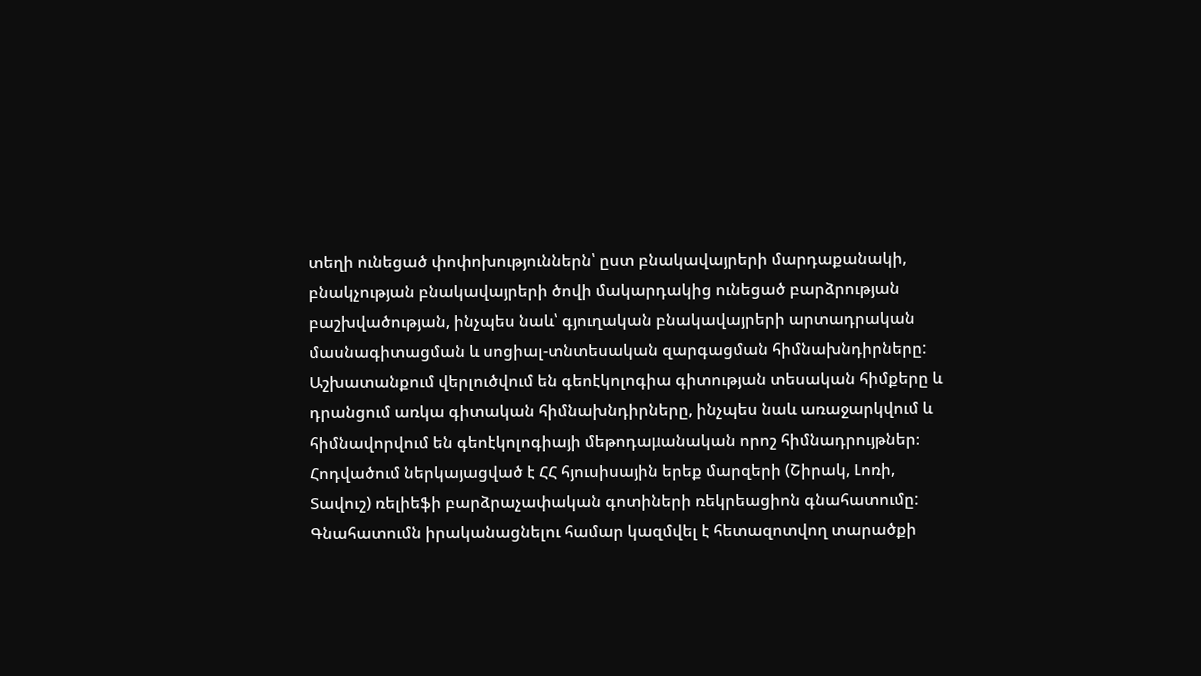տեղի ունեցած փոփոխություններն՝ ըստ բնակավայրերի մարդաքանակի, բնակչության բնակավայրերի ծովի մակարդակից ունեցած բարձրության բաշխվածության, ինչպես նաև՝ գյուղական բնակավայրերի արտադրական մասնագիտացման և սոցիալ-տնտեսական զարգացման հիմնախնդիրները:
Աշխատանքում վերլուծվում են գեոէկոլոգիա գիտության տեսական հիմքերը և դրանցում առկա գիտական հիմնախնդիրները, ինչպես նաև առաջարկվում և հիմնավորվում են գեոէկոլոգիայի մեթոդաμանական որոշ հիմնադրույթներ։
Հոդվածում ներկայացված է ՀՀ հյուսիսային երեք մարզերի (Շիրակ, Լոռի, Տավուշ) ռելիեֆի բարձրաչափական գոտիների ռեկրեացիոն գնահատումը: Գնահատումն իրականացնելու համար կազմվել է հետազոտվող տարածքի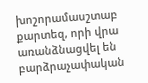խոշորամասշտաբ քարտեզ, որի վրա առանձնացվել են բարձրաչափական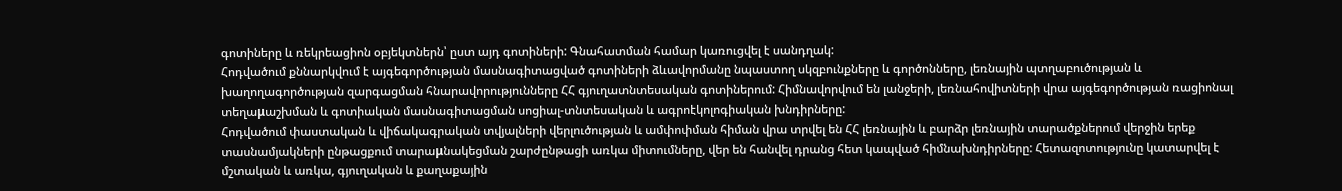գոտիները և ռեկրեացիոն օբյեկտներն՝ ըստ այդ գոտիների: Գնահատման համար կառուցվել է սանդղակ:
Հոդվածում քննարկվում է այգեգործության մասնագիտացված գոտիների ձևավորմանը նպաստող սկզբունքները և գործոնները, լեռնային պտղաբուծության և խաղողագործության զարգացման հնարավորությունները ՀՀ գյուղատնտեսական գոտիներում: Հիմնավորվում են լանջերի, լեռնահովիտների վրա այգեգործության ռացիոնալ տեղաμաշխման և գոտիական մասնագիտացման սոցիալ-տնտեսական և ագրոէկոլոգիական խնդիրները:
Հոդվածում փաստական և վիճակագրական տվյալների վերլուծության և ամփոփման հիման վրա տրվել են ՀՀ լեռնային և բարձր լեռնային տարածքներում վերջին երեք տասնամյակների ընթացքում տարաμնակեցման շարժընթացի առկա միտումները, վեր են հանվել դրանց հետ կապված հիմնախնդիրները: Հետազոտությունը կատարվել է մշտական և առկա, գյուղական և քաղաքային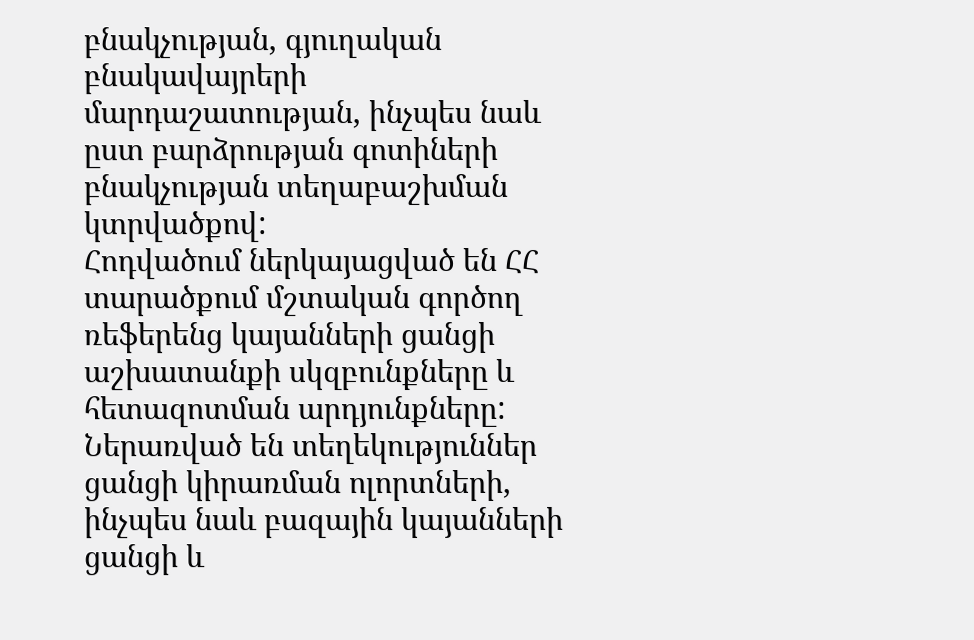բնակչության, գյուղական բնակավայրերի մարդաշատության, ինչպես նաև ըստ բարձրության գոտիների բնակչության տեղաբաշխման կտրվածքով:
Հոդվածում ներկայացված են ՀՀ տարածքում մշտական գործող ռեֆերենց կայանների ցանցի աշխատանքի սկզբունքները և հետազոտման արդյունքները: Ներառված են տեղեկություններ ցանցի կիրառման ոլորտների, ինչպես նաև բազային կայանների ցանցի և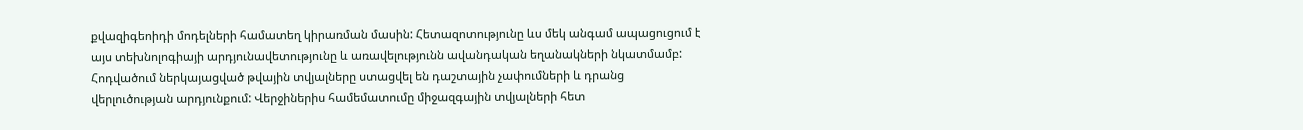քվազիգեոիդի մոդելների համատեղ կիրառման մասին: Հետազոտությունը ևս մեկ անգամ ապացուցում է այս տեխնոլոգիայի արդյունավետությունը և առավելությունն ավանդական եղանակների նկատմամբ: Հոդվածում ներկայացված թվային տվյալները ստացվել են դաշտային չափումների և դրանց վերլուծության արդյունքում: Վերջիներիս համեմատումը միջազգային տվյալների հետ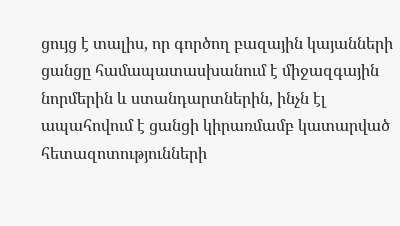ցույց է տալիս, որ գործող բազային կայանների ցանցը համապատասխանում է միջազգային նորմերին և ստանդարտներին, ինչն էլ ապահովում է ցանցի կիրառմամբ կատարված հետազոտությունների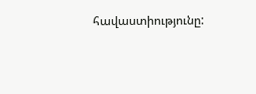հավաստիությունը: